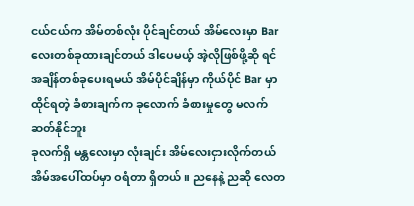ငယ်ငယ်က အိမ်တစ်လုံး ပိုင်ချင်တယ် အိမ်လေးမှာ Bar လေးတစ်ခုထားချင်တယ် ဒါပေမယ့် အဲ့လိုဖြစ်ဖို့ဆို ရင် အချိန်တစ်ခုပေးရမယ် အိမ်ပိုင်ချိန်မှာ ကိုယ်ပိုင် Bar မှာထိုင်ရတဲ့ ခံစားချက်က ခုလောက် ခံစားမှုတွေ မလက်ဆတ်နိုင်ဘူး
ခုလက်ရှိ မန္တလေးမှာ လုံးချင်း အိမ်လေးငှားလိုက်တယ် အိမ်အပေါ်ထပ်မှာ ဝရံတာ ရှိတယ်။ ညနေနဲ့ ညဆို လေတ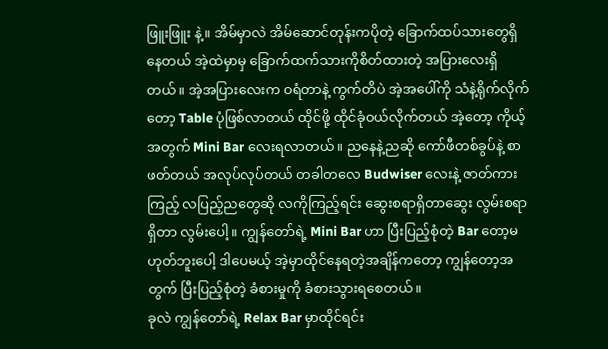ဖြူးဖြူး နဲ့။ အိမ်မှာလဲ အိမ်ဆောင်တုန်းကပိုတဲ့ ခြောက်ထပ်သားတွေရှိနေတယ် အဲ့ထဲမှာမှ ခြောက်ထက်သားကိုစိတ်ထားတဲ့ အပြားလေးရှိတယ်။ အဲ့အပြားလေးက ဝရံတာနဲ့ ကွက်တိပဲ အဲ့အပေါ်ကို သံနဲ့ရိုက်လိုက်တော့ Table ပုံဖြစ်လာတယ် ထိုင်ဖို့ ထိုင်ခုံဝယ်လိုက်တယ် အဲ့တော့ ကိုယ့်အတွက် Mini Bar လေးရလာတယ်။ ညနေနဲ့ညဆို ကော်ဖီတစ်ခွပ်နဲ့ စာဖတ်တယ် အလုပ်လုပ်တယ် တခါတလေ Budwiser လေးနဲ့ ဇာတ်ကားကြည့် လပြည့်ညတွေဆို လကိုကြည့်ရင်း ဆွေးစရာရှိတာဆွေး လွမ်းစရာရှိတာ လွမ်းပေါ့။ ကျွန်တော်ရဲ့ Mini Bar ဟာ ပြီးပြည့်စုံတဲ့ Bar တော့မဟုတ်ဘူးပေါ့ ဒါပေမယ့် အဲ့မှာထိုင်နေရတဲ့အချိန်ကတော့ ကျွန်တော့အတွက် ပြီးပြည့်စုံတဲ့ ခံစားမှုကို ခံစားသွားရစေတယ်။
ခုလဲ ကျွန်တော်ရဲ့ Relax Bar မှာထိုင်ရင်း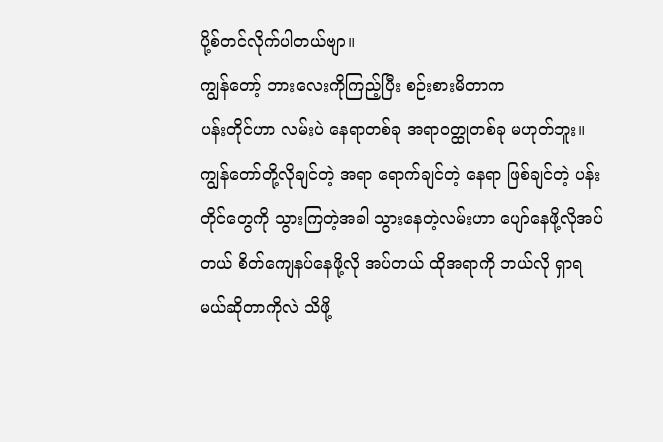ပို့စ်တင်လိုက်ပါတယ်ဗျာ။
ကျွန်တော့် ဘားလေးကိုကြည့်ပြီး စဉ်းစားမိတာက
ပန်းတိုင်ဟာ လမ်းပဲ နေရာတစ်ခု အရာဝတ္ထုတစ်ခု မဟုတ်ဘူး။
ကျွန်တော်တို့လိုချင်တဲ့ အရာ ရောက်ချင်တဲ့ နေရာ ဖြစ်ချင်တဲ့ ပန်းတိုင်တွေကို သွားကြတဲ့အခါ သွားနေတဲ့လမ်းဟာ ပျော်နေဖို့လိုအပ်တယ် စိတ်ကျေနပ်နေဖို့လို အပ်တယ် ထိုအရာကို ဘယ်လို ရှာရမယ်ဆိုတာကိုလဲ သိဖို့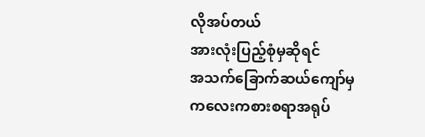လိုအပ်တယ်
အားလုံးပြည့်စုံမှဆိုရင်
အသက်ခြောက်ဆယ်ကျော်မှ
ကလေးကစားစရာအရုပ်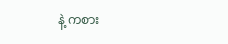နဲ့ ကစား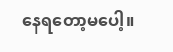နေရတော့မပေါ့။